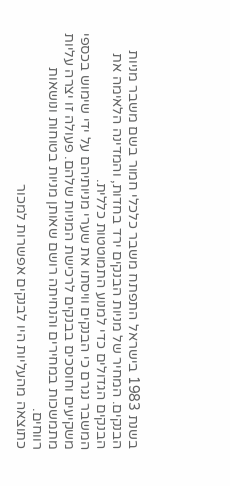בשנת 1983 בישראל התפתח משבר כלכלי חמור בשם משבר מניות הבנקים. המחיר של מניות הבנקים ירד בחדות, והמדינה הלאימה את הבנקים הגדולים כדי למנוע התמוטטות כללית.
המשבר נגרם כי הבנקים וויסתו את שערי מניותיהם על ידי שימוש בכספי משקיעים וחוסכים בבנקים לרכישת המניות שלהם. פעולה זו יצרה עליות מתמשכות במחירים והנחיתה רושם שאותן מניות בטוחות ונושאות רווחים.
כתוצאה מהעליות היו לבנקים אפשרות למכור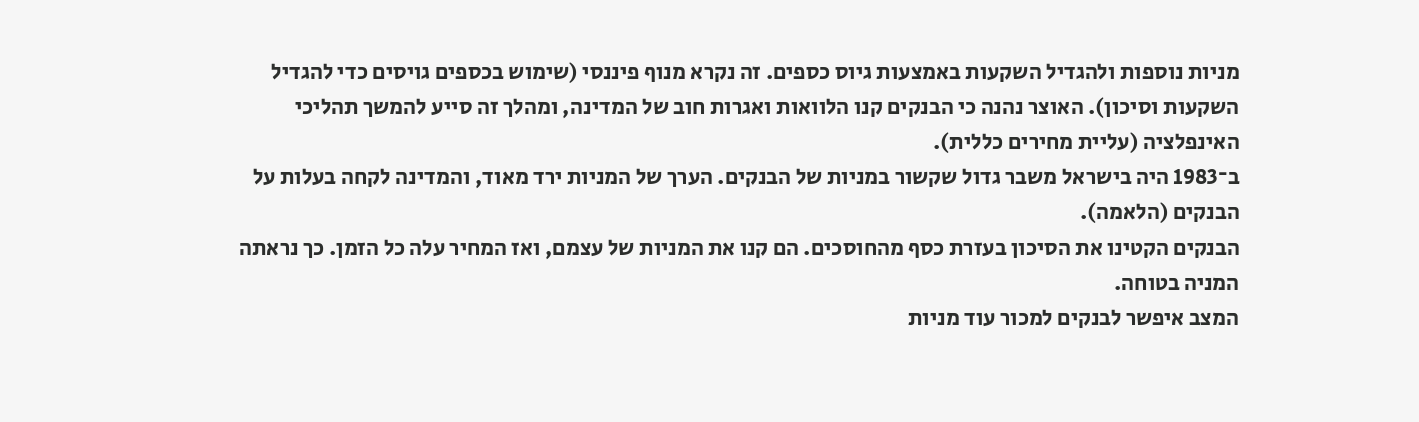מניות נוספות ולהגדיל השקעות באמצעות גיוס כספים. זה נקרא מנוף פיננסי (שימוש בכספים גויסים כדי להגדיל השקעות וסיכון). האוצר נהנה כי הבנקים קנו הלוואות ואגרות חוב של המדינה, ומהלך זה סייע להמשך תהליכי האינפלציה (עליית מחירים כללית).
ב־1983 היה בישראל משבר גדול שקשור במניות של הבנקים. הערך של המניות ירד מאוד, והמדינה לקחה בעלות על הבנקים (הלאמה).
הבנקים הקטינו את הסיכון בעזרת כסף מהחוסכים. הם קנו את המניות של עצמם, ואז המחיר עלה כל הזמן. כך נראתה המניה בטוחה.
המצב איפשר לבנקים למכור עוד מניות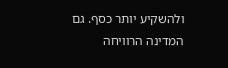ולהשקיע יותר כסף. גם המדינה הרוויחה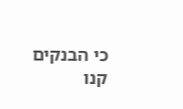כי הבנקים קנו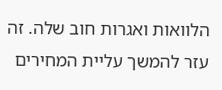הלוואות ואגרות חוב שלה. זה עזר להמשך עליית המחירים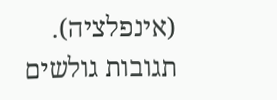(אינפלציה).
תגובות גולשים